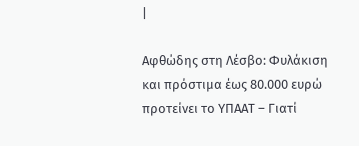|

Αφθώδης στη Λέσβο: Φυλάκιση και πρόστιμα έως 80.000 ευρώ προτείνει το ΥΠΑΑΤ – Γιατί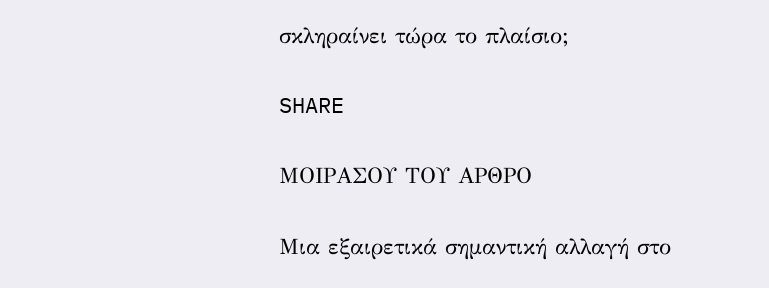σκληραίνει τώρα το πλαίσιο;

SHARE

ΜΟΙΡΑΣΟΥ ΤΟΥ ΑΡΘΡΟ

Μια εξαιρετικά σημαντική αλλαγή στο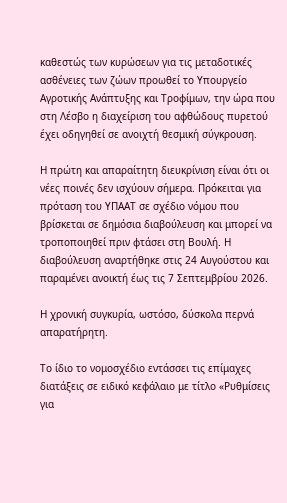καθεστώς των κυρώσεων για τις μεταδοτικές ασθένειες των ζώων προωθεί το Υπουργείο Αγροτικής Ανάπτυξης και Τροφίμων, την ώρα που στη Λέσβο η διαχείριση του αφθώδους πυρετού έχει οδηγηθεί σε ανοιχτή θεσμική σύγκρουση.

Η πρώτη και απαραίτητη διευκρίνιση είναι ότι οι νέες ποινές δεν ισχύουν σήμερα. Πρόκειται για πρόταση του ΥΠΑΑΤ σε σχέδιο νόμου που βρίσκεται σε δημόσια διαβούλευση και μπορεί να τροποποιηθεί πριν φτάσει στη Βουλή. Η διαβούλευση αναρτήθηκε στις 24 Αυγούστου και παραμένει ανοικτή έως τις 7 Σεπτεμβρίου 2026.

Η χρονική συγκυρία, ωστόσο, δύσκολα περνά απαρατήρητη.

Το ίδιο το νομοσχέδιο εντάσσει τις επίμαχες διατάξεις σε ειδικό κεφάλαιο με τίτλο «Ρυθμίσεις για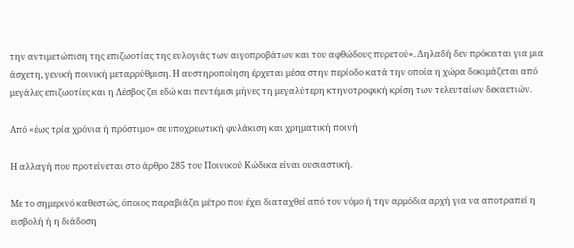την αντιμετώπιση της επιζωοτίας της ευλογιάς των αιγοπροβάτων και του αφθώδους πυρετού». Δηλαδή δεν πρόκειται για μια άσχετη, γενική ποινική μεταρρύθμιση. Η αυστηροποίηση έρχεται μέσα στην περίοδο κατά την οποία η χώρα δοκιμάζεται από μεγάλες επιζωοτίες και η Λέσβος ζει εδώ και πεντέμισι μήνες τη μεγαλύτερη κτηνοτροφική κρίση των τελευταίων δεκαετιών.

Από «έως τρία χρόνια ή πρόστιμο» σε υποχρεωτική φυλάκιση και χρηματική ποινή

Η αλλαγή που προτείνεται στο άρθρο 285 του Ποινικού Κώδικα είναι ουσιαστική.

Με το σημερινό καθεστώς, όποιος παραβιάζει μέτρο που έχει διαταχθεί από τον νόμο ή την αρμόδια αρχή για να αποτραπεί η εισβολή ή η διάδοση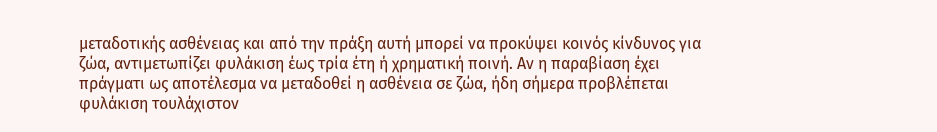μεταδοτικής ασθένειας και από την πράξη αυτή μπορεί να προκύψει κοινός κίνδυνος για ζώα, αντιμετωπίζει φυλάκιση έως τρία έτη ή χρηματική ποινή. Αν η παραβίαση έχει πράγματι ως αποτέλεσμα να μεταδοθεί η ασθένεια σε ζώα, ήδη σήμερα προβλέπεται φυλάκιση τουλάχιστον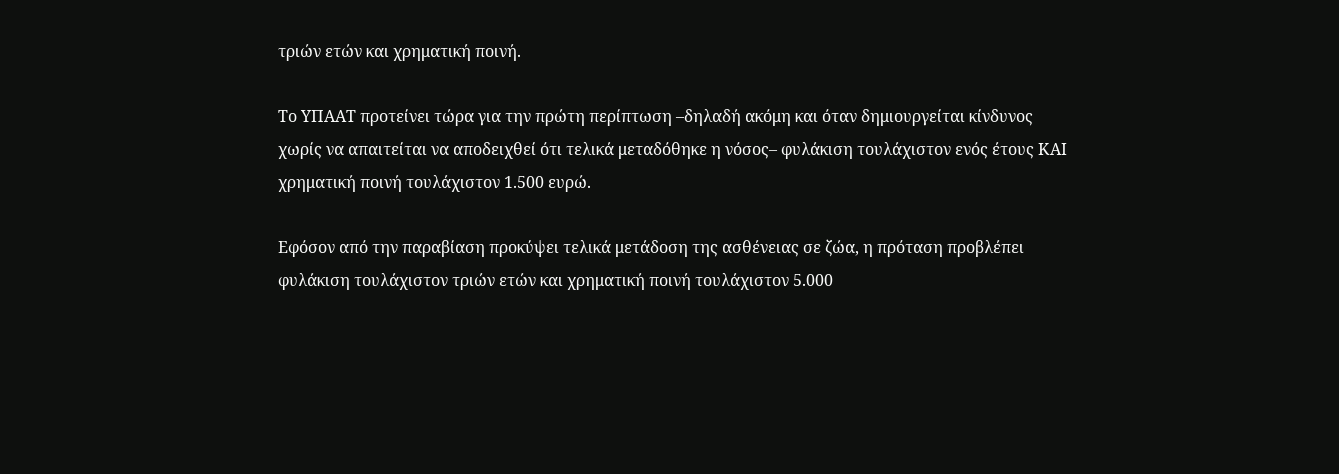τριών ετών και χρηματική ποινή.

Το ΥΠΑΑΤ προτείνει τώρα για την πρώτη περίπτωση –δηλαδή ακόμη και όταν δημιουργείται κίνδυνος χωρίς να απαιτείται να αποδειχθεί ότι τελικά μεταδόθηκε η νόσος– φυλάκιση τουλάχιστον ενός έτους ΚΑΙ χρηματική ποινή τουλάχιστον 1.500 ευρώ.

Εφόσον από την παραβίαση προκύψει τελικά μετάδοση της ασθένειας σε ζώα, η πρόταση προβλέπει φυλάκιση τουλάχιστον τριών ετών και χρηματική ποινή τουλάχιστον 5.000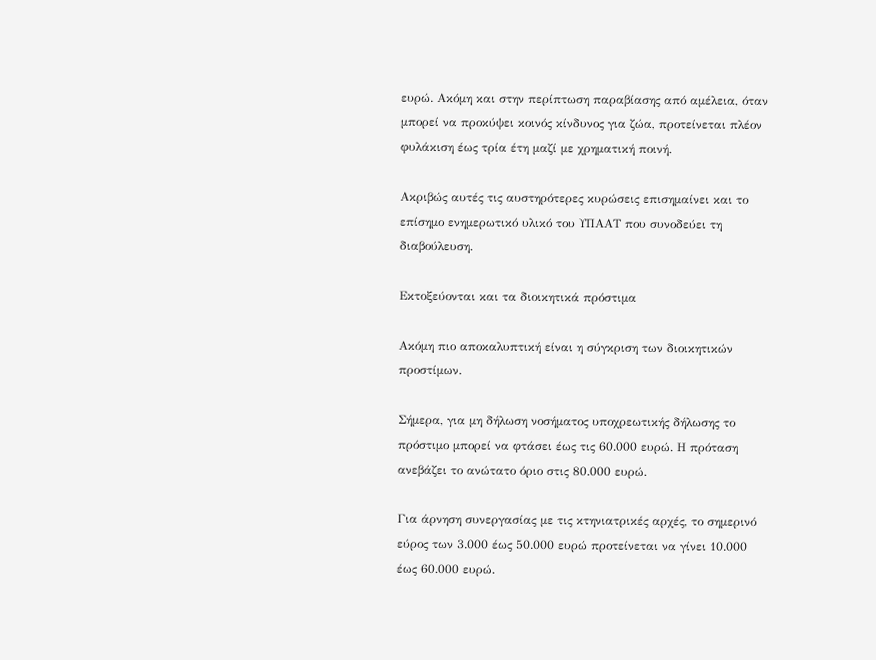ευρώ. Ακόμη και στην περίπτωση παραβίασης από αμέλεια, όταν μπορεί να προκύψει κοινός κίνδυνος για ζώα, προτείνεται πλέον φυλάκιση έως τρία έτη μαζί με χρηματική ποινή.

Ακριβώς αυτές τις αυστηρότερες κυρώσεις επισημαίνει και το επίσημο ενημερωτικό υλικό του ΥΠΑΑΤ που συνοδεύει τη διαβούλευση.

Εκτοξεύονται και τα διοικητικά πρόστιμα

Ακόμη πιο αποκαλυπτική είναι η σύγκριση των διοικητικών προστίμων.

Σήμερα, για μη δήλωση νοσήματος υποχρεωτικής δήλωσης το πρόστιμο μπορεί να φτάσει έως τις 60.000 ευρώ. Η πρόταση ανεβάζει το ανώτατο όριο στις 80.000 ευρώ.

Για άρνηση συνεργασίας με τις κτηνιατρικές αρχές, το σημερινό εύρος των 3.000 έως 50.000 ευρώ προτείνεται να γίνει 10.000 έως 60.000 ευρώ.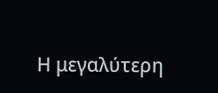Η μεγαλύτερη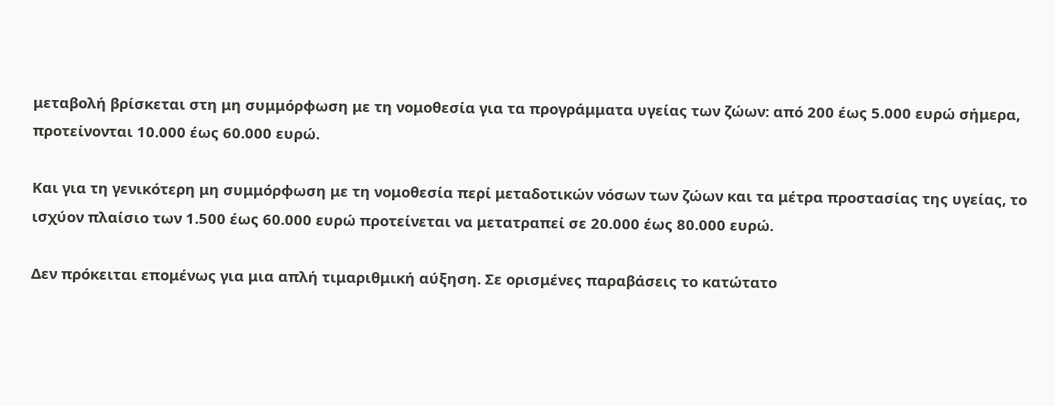μεταβολή βρίσκεται στη μη συμμόρφωση με τη νομοθεσία για τα προγράμματα υγείας των ζώων: από 200 έως 5.000 ευρώ σήμερα, προτείνονται 10.000 έως 60.000 ευρώ.

Και για τη γενικότερη μη συμμόρφωση με τη νομοθεσία περί μεταδοτικών νόσων των ζώων και τα μέτρα προστασίας της υγείας, το ισχύον πλαίσιο των 1.500 έως 60.000 ευρώ προτείνεται να μετατραπεί σε 20.000 έως 80.000 ευρώ.

Δεν πρόκειται επομένως για μια απλή τιμαριθμική αύξηση. Σε ορισμένες παραβάσεις το κατώτατο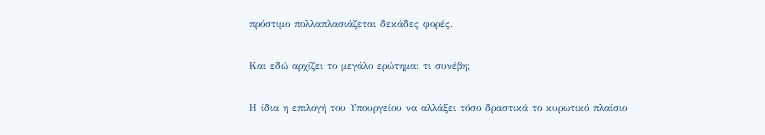πρόστιμο πολλαπλασιάζεται δεκάδες φορές.

Και εδώ αρχίζει το μεγάλο ερώτημα: τι συνέβη;

Η ίδια η επιλογή του Υπουργείου να αλλάξει τόσο δραστικά το κυρωτικό πλαίσιο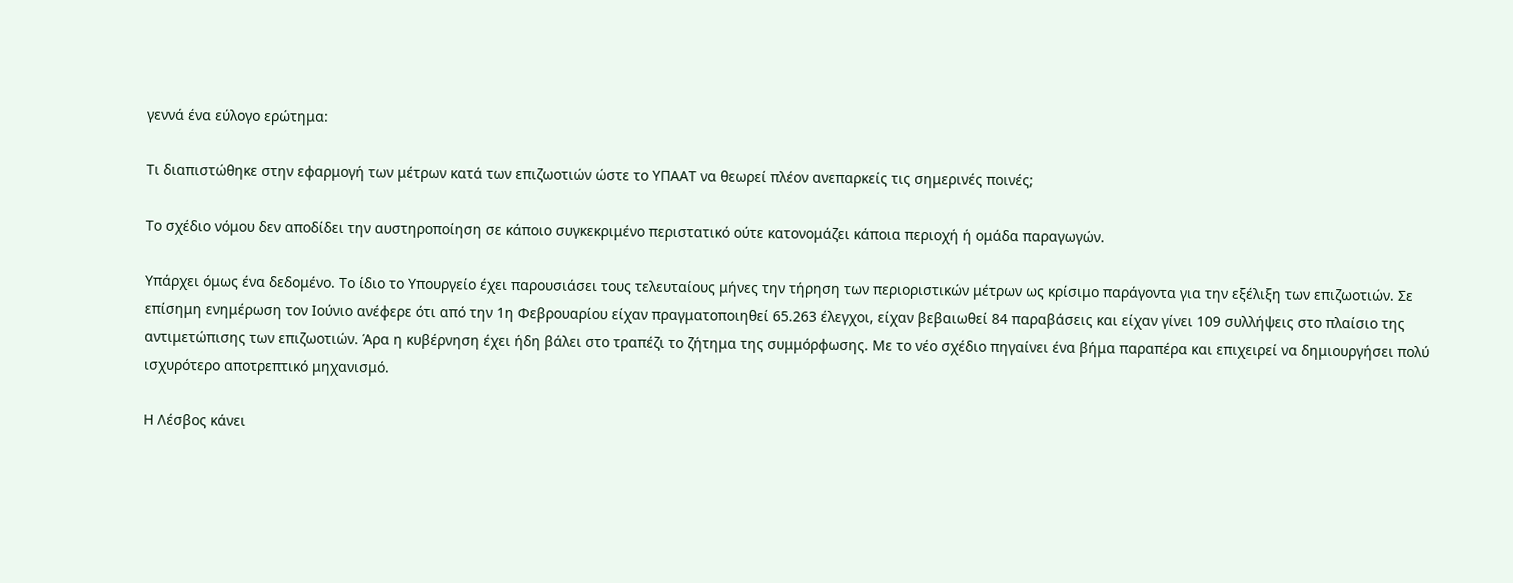γεννά ένα εύλογο ερώτημα:

Τι διαπιστώθηκε στην εφαρμογή των μέτρων κατά των επιζωοτιών ώστε το ΥΠΑΑΤ να θεωρεί πλέον ανεπαρκείς τις σημερινές ποινές;

Το σχέδιο νόμου δεν αποδίδει την αυστηροποίηση σε κάποιο συγκεκριμένο περιστατικό ούτε κατονομάζει κάποια περιοχή ή ομάδα παραγωγών.

Υπάρχει όμως ένα δεδομένο. Το ίδιο το Υπουργείο έχει παρουσιάσει τους τελευταίους μήνες την τήρηση των περιοριστικών μέτρων ως κρίσιμο παράγοντα για την εξέλιξη των επιζωοτιών. Σε επίσημη ενημέρωση τον Ιούνιο ανέφερε ότι από την 1η Φεβρουαρίου είχαν πραγματοποιηθεί 65.263 έλεγχοι, είχαν βεβαιωθεί 84 παραβάσεις και είχαν γίνει 109 συλλήψεις στο πλαίσιο της αντιμετώπισης των επιζωοτιών. Άρα η κυβέρνηση έχει ήδη βάλει στο τραπέζι το ζήτημα της συμμόρφωσης. Με το νέο σχέδιο πηγαίνει ένα βήμα παραπέρα και επιχειρεί να δημιουργήσει πολύ ισχυρότερο αποτρεπτικό μηχανισμό.

Η Λέσβος κάνει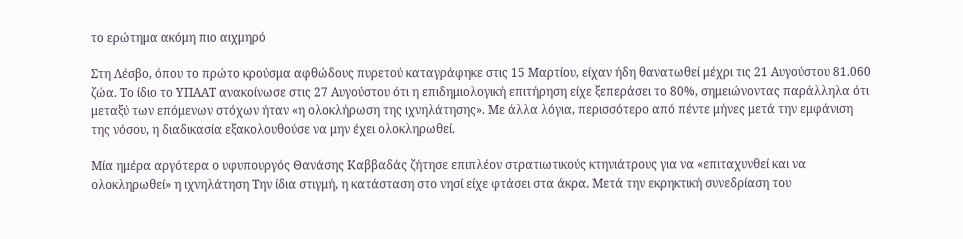το ερώτημα ακόμη πιο αιχμηρό

Στη Λέσβο, όπου το πρώτο κρούσμα αφθώδους πυρετού καταγράφηκε στις 15 Μαρτίου, είχαν ήδη θανατωθεί μέχρι τις 21 Αυγούστου 81.060 ζώα. Το ίδιο το ΥΠΑΑΤ ανακοίνωσε στις 27 Αυγούστου ότι η επιδημιολογική επιτήρηση είχε ξεπεράσει το 80%, σημειώνοντας παράλληλα ότι μεταξύ των επόμενων στόχων ήταν «η ολοκλήρωση της ιχνηλάτησης». Με άλλα λόγια, περισσότερο από πέντε μήνες μετά την εμφάνιση της νόσου, η διαδικασία εξακολουθούσε να μην έχει ολοκληρωθεί.

Μία ημέρα αργότερα ο υφυπουργός Θανάσης Καββαδάς ζήτησε επιπλέον στρατιωτικούς κτηνιάτρους για να «επιταχυνθεί και να ολοκληρωθεί» η ιχνηλάτηση Την ίδια στιγμή, η κατάσταση στο νησί είχε φτάσει στα άκρα. Μετά την εκρηκτική συνεδρίαση του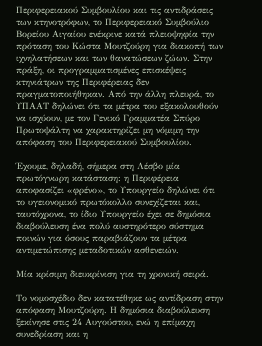Περιφερειακού Συμβουλίου και τις αντιδράσεις των κτηνοτρόφων, το Περιφερειακό Συμβούλιο Βορείου Αιγαίου ενέκρινε κατά πλειοψηφία την πρόταση του Κώστα Μουτζούρη για διακοπή των ιχνηλατήσεων και των θανατώσεων ζώων. Στην πράξη, οι προγραμματισμένες επισκέψεις κτηνιάτρων της Περιφέρειας δεν πραγματοποιήθηκαν. Από την άλλη πλευρά, το ΥΠΑΑΤ δηλώνει ότι τα μέτρα του εξακολουθούν να ισχύουν, με τον Γενικό Γραμματέα Σπύρο Πρωτοψάλτη να χαρακτηρίζει μη νόμιμη την απόφαση του Περιφερειακού Συμβουλίου.

Έχουμε, δηλαδή, σήμερα στη Λέσβο μία πρωτόγνωρη κατάσταση: η Περιφέρεια αποφασίζει «φρένο», το Υπουργείο δηλώνει ότι το υγειονομικό πρωτόκολλο συνεχίζεται και, ταυτόχρονα, το ίδιο Υπουργείο έχει σε δημόσια διαβούλευση ένα πολύ αυστηρότερο σύστημα ποινών για όσους παραβιάζουν τα μέτρα αντιμετώπισης μεταδοτικών ασθενειών.

Μία κρίσιμη διευκρίνιση για τη χρονική σειρά.

Το νομοσχέδιο δεν κατατέθηκε ως αντίδραση στην απόφαση Μουτζούρη. Η δημόσια διαβούλευση ξεκίνησε στις 24 Αυγούστου, ενώ η επίμαχη συνεδρίαση και η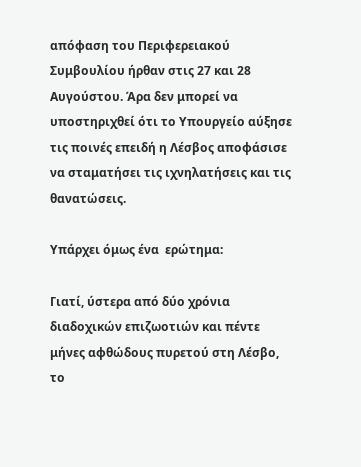απόφαση του Περιφερειακού Συμβουλίου ήρθαν στις 27 και 28 Αυγούστου. Άρα δεν μπορεί να υποστηριχθεί ότι το Υπουργείο αύξησε τις ποινές επειδή η Λέσβος αποφάσισε να σταματήσει τις ιχνηλατήσεις και τις θανατώσεις.

Υπάρχει όμως ένα  ερώτημα:

Γιατί, ύστερα από δύο χρόνια διαδοχικών επιζωοτιών και πέντε μήνες αφθώδους πυρετού στη Λέσβο, το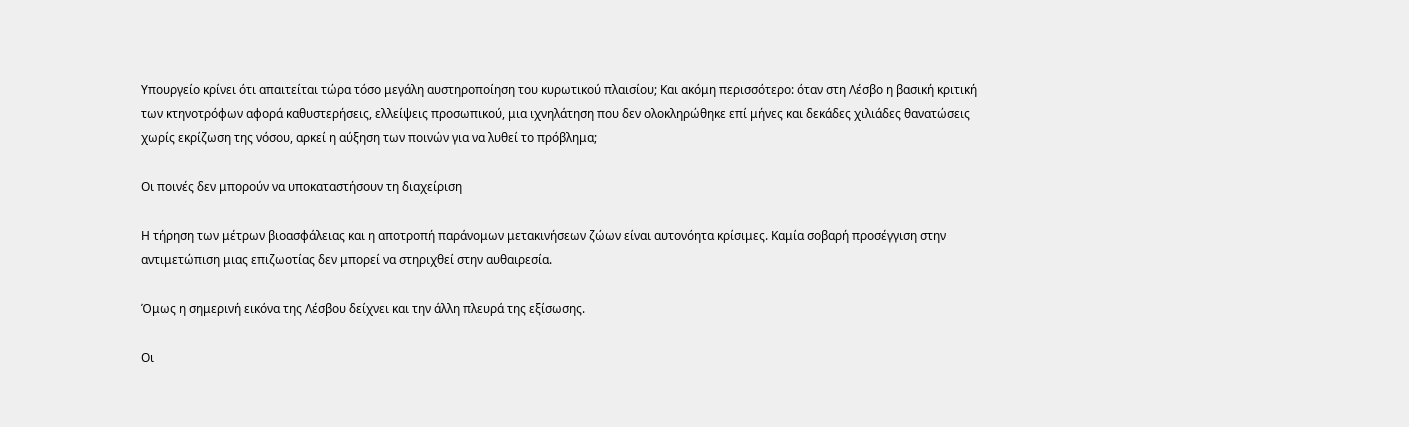Υπουργείο κρίνει ότι απαιτείται τώρα τόσο μεγάλη αυστηροποίηση του κυρωτικού πλαισίου; Και ακόμη περισσότερο: όταν στη Λέσβο η βασική κριτική των κτηνοτρόφων αφορά καθυστερήσεις, ελλείψεις προσωπικού, μια ιχνηλάτηση που δεν ολοκληρώθηκε επί μήνες και δεκάδες χιλιάδες θανατώσεις χωρίς εκρίζωση της νόσου, αρκεί η αύξηση των ποινών για να λυθεί το πρόβλημα;

Οι ποινές δεν μπορούν να υποκαταστήσουν τη διαχείριση

Η τήρηση των μέτρων βιοασφάλειας και η αποτροπή παράνομων μετακινήσεων ζώων είναι αυτονόητα κρίσιμες. Καμία σοβαρή προσέγγιση στην αντιμετώπιση μιας επιζωοτίας δεν μπορεί να στηριχθεί στην αυθαιρεσία.

Όμως η σημερινή εικόνα της Λέσβου δείχνει και την άλλη πλευρά της εξίσωσης.

Οι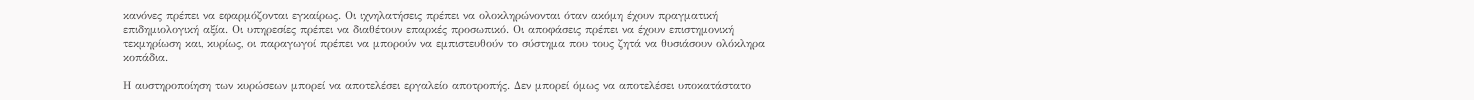κανόνες πρέπει να εφαρμόζονται εγκαίρως. Οι ιχνηλατήσεις πρέπει να ολοκληρώνονται όταν ακόμη έχουν πραγματική επιδημιολογική αξία. Οι υπηρεσίες πρέπει να διαθέτουν επαρκές προσωπικό. Οι αποφάσεις πρέπει να έχουν επιστημονική τεκμηρίωση και, κυρίως, οι παραγωγοί πρέπει να μπορούν να εμπιστευθούν το σύστημα που τους ζητά να θυσιάσουν ολόκληρα κοπάδια.

Η αυστηροποίηση των κυρώσεων μπορεί να αποτελέσει εργαλείο αποτροπής. Δεν μπορεί όμως να αποτελέσει υποκατάστατο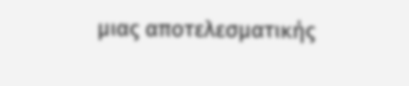μιας αποτελεσματικής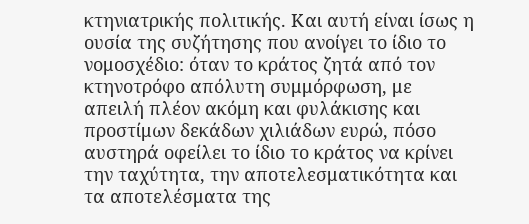κτηνιατρικής πολιτικής. Και αυτή είναι ίσως η ουσία της συζήτησης που ανοίγει το ίδιο το νομοσχέδιο: όταν το κράτος ζητά από τον κτηνοτρόφο απόλυτη συμμόρφωση, με απειλή πλέον ακόμη και φυλάκισης και προστίμων δεκάδων χιλιάδων ευρώ, πόσο αυστηρά οφείλει το ίδιο το κράτος να κρίνει την ταχύτητα, την αποτελεσματικότητα και τα αποτελέσματα της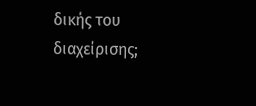δικής του διαχείρισης;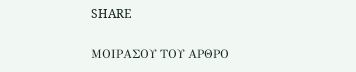SHARE

ΜΟΙΡΑΣΟΥ ΤΟΥ ΑΡΘΡΟ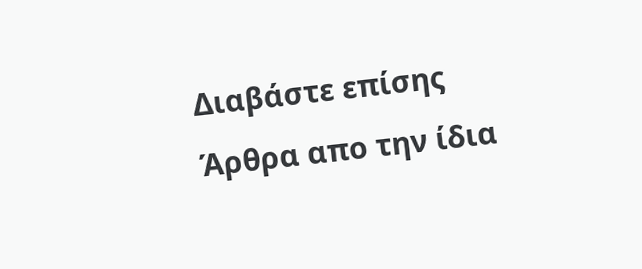Διαβάστε επίσης
Άρθρα απο την ίδια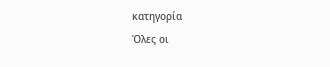κατηγορία
Όλες οι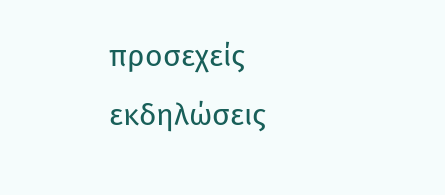προσεχείς εκδηλώσεις